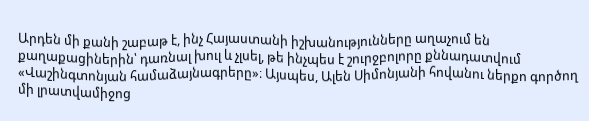Արդեն մի քանի շաբաթ է, ինչ Հայաստանի իշխանությունները աղաչում են քաղաքացիներին՝ դառնալ խուլ և չլսել, թե ինչպես է շուրջբոլորը քննադատվում «Վաշինգտոնյան համաձայնագրերը»։ Այսպես, Ալեն Սիմոնյանի հովանու ներքո գործող մի լրատվամիջոց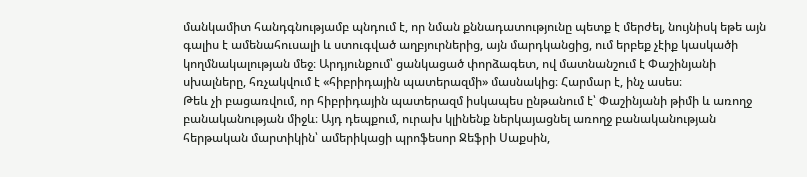մանկամիտ հանդգնությամբ պնդում է, որ նման քննադատությունը պետք է մերժել, նույնիսկ եթե այն գալիս է ամենահուսալի և ստուգված աղբյուրներից, այն մարդկանցից, ում երբեք չէիք կասկածի կողմնակալության մեջ։ Արդյունքում՝ ցանկացած փորձագետ, ով մատնանշում է Փաշինյանի սխալները, հռչակվում է «հիբրիդային պատերազմի» մասնակից։ Հարմար է, ինչ ասես։
Թեև չի բացառվում, որ հիբրիդային պատերազմ իսկապես ընթանում է՝ Փաշինյանի թիմի և առողջ բանականության միջև։ Այդ դեպքում, ուրախ կլինենք ներկայացնել առողջ բանականության հերթական մարտիկին՝ ամերիկացի պրոֆեսոր Ջեֆրի Սաքսին,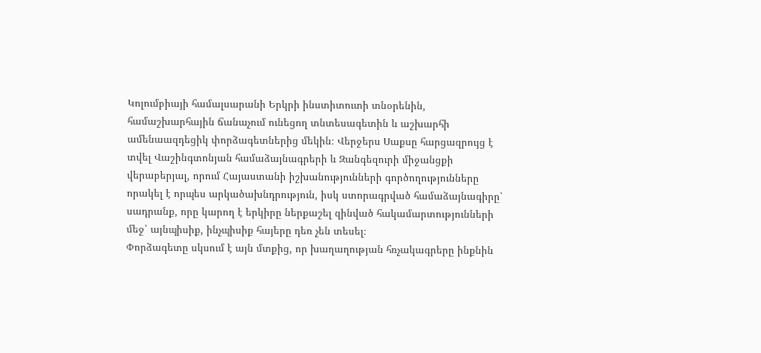Կոլումբիայի համալսարանի Երկրի ինստիտուտի տնօրենին, համաշխարհային ճանաչում ունեցող տնտեսագետին և աշխարհի ամենաազդեցիկ փորձագետներից մեկին։ Վերջերս Սաքսը հարցազրույց է տվել Վաշինգտոնյան համաձայնագրերի և Զանգեզուրի միջանցքի վերաբերյալ, որում Հայաստանի իշխանությունների գործողությունները որակել է որպես արկածախնդրություն, իսկ ստորագրված համաձայնագիրը՝ սադրանք, որը կարող է երկիրը ներքաշել զինված հակամարտությունների մեջ՝ այնպիսիք, ինչպիսիք հայերը դեռ չեն տեսել։
Փորձագետը սկսում է այն մտքից, որ խաղաղության հռչակագրերը ինքնին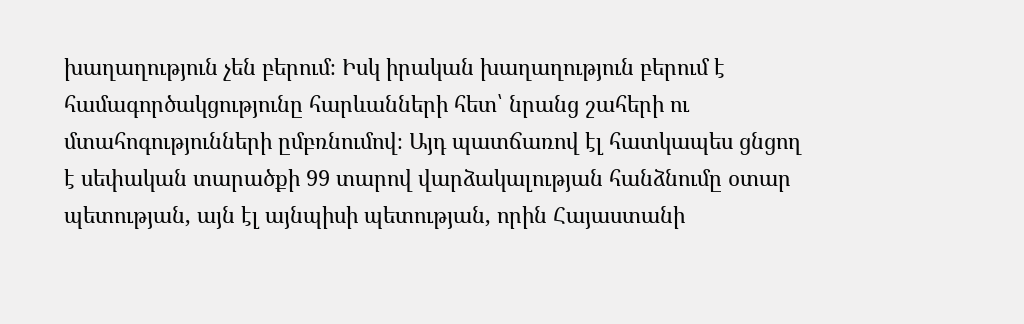խաղաղություն չեն բերում։ Իսկ իրական խաղաղություն բերում է համագործակցությունը հարևանների հետ՝ նրանց շահերի ու մտահոգությունների ըմբռնումով։ Այդ պատճառով էլ հատկապես ցնցող է սեփական տարածքի 99 տարով վարձակալության հանձնումը օտար պետության, այն էլ այնպիսի պետության, որին Հայաստանի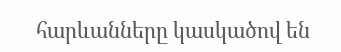հարևանները կասկածով են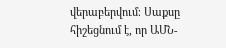վերաբերվում։ Սաքսը հիշեցնում է, որ ԱՄՆ-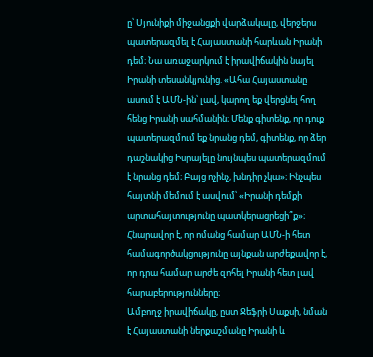ը՝ Սյունիքի միջանցքի վարձակալը, վերջերս պատերազմել է Հայաստանի հարևան Իրանի դեմ։ Նա առաջարկում է իրավիճակին նայել Իրանի տեսանկյունից. «Ահա Հայաստանը ասում է ԱՄՆ-ին՝ լավ, կարող եք վերցնել հող հենց Իրանի սահմանին։ Մենք գիտենք, որ դուք պատերազմում եք նրանց դեմ, գիտենք, որ ձեր դաշնակից Իսրայելը նույնպես պատերազմում է նրանց դեմ։ Բայց ոչինչ, խնդիր չկա»։ Ինչպես հայտնի մեմում է ասվում՝ «Իրանի դեմքի արտահայտությունը պատկերացրեցի՞ք»։
Հնարավոր է, որ ոմանց համար ԱՄՆ-ի հետ համագործակցությունը այնքան արժեքավոր է, որ դրա համար արժե զոհել Իրանի հետ լավ հարաբերությունները։
Ամբողջ իրավիճակը, ըստ Ջեֆրի Սաքսի, նման է Հայաստանի ներքաշմանը Իրանի և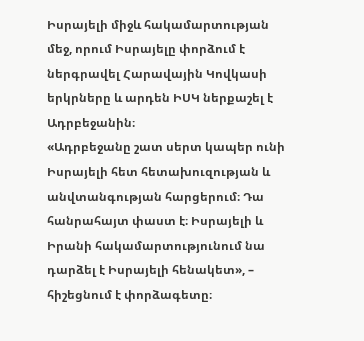Իսրայելի միջև հակամարտության մեջ, որում Իսրայելը փորձում է ներգրավել Հարավային Կովկասի երկրները և արդեն ԻՍԿ ներքաշել է Ադրբեջանին։
«Ադրբեջանը շատ սերտ կապեր ունի Իսրայելի հետ հետախուզության և անվտանգության հարցերում։ Դա հանրահայտ փաստ է։ Իսրայելի և Իրանի հակամարտությունում նա դարձել է Իսրայելի հենակետ», – հիշեցնում է փորձագետը։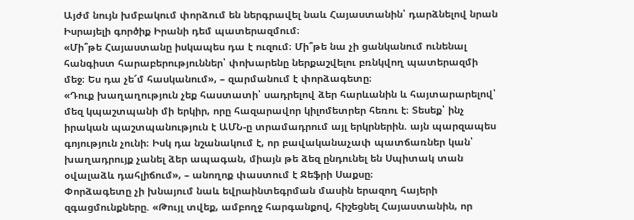Այժմ նույն խմբակում փորձում են ներգրավել նաև Հայաստանին՝ դարձնելով նրան Իսրայելի գործիք Իրանի դեմ պատերազմում։
«Մի՞թե Հայաստանը իսկապես դա է ուզում։ Մի՞թե նա չի ցանկանում ունենալ հանգիստ հարաբերություններ՝ փոխարենը ներքաշվելու բռնկվող պատերազմի մեջ։ Ես դա չե՜մ հասկանում», – զարմանում է փորձագետը։
«Դուք խաղաղություն չեք հաստատի՝ սադրելով ձեր հարևանին և հայտարարելով՝ մեզ կպաշտպանի մի երկիր, որը հազարավոր կիլոմետրեր հեռու է։ Տեսեք՝ ինչ իրական պաշտպանություն է ԱՄՆ-ը տրամադրում այլ երկրներին. այն պարզապես գոյություն չունի։ Իսկ դա նշանակում է, որ բավականաչափ պատճառներ կան՝ խաղադրույք չանել ձեր ապագան, միայն թե ձեզ ընդունել են Սպիտակ տան օվալաձև դահլիճում», – անողոք փաստում է Ջեֆրի Սաքսը։
Փորձագետը չի խնայում նաև եվրաինտեգրման մասին երազող հայերի զգացմունքները. «Թույլ տվեք, ամբողջ հարգանքով, հիշեցնել Հայաստանին, որ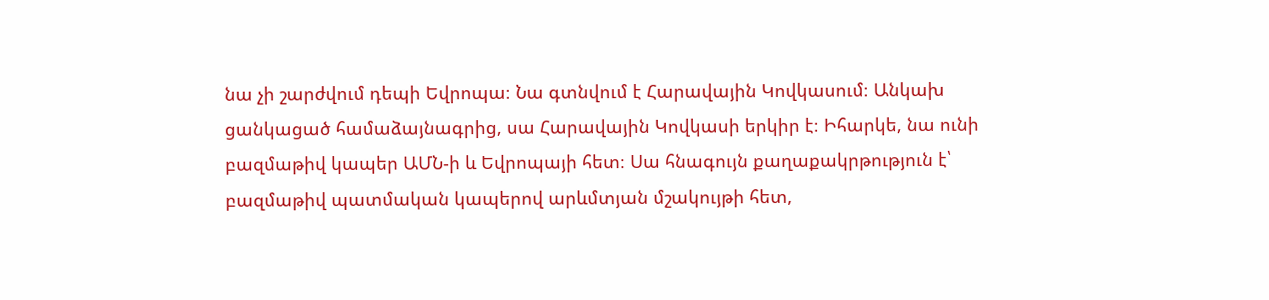նա չի շարժվում դեպի Եվրոպա։ Նա գտնվում է Հարավային Կովկասում։ Անկախ ցանկացած համաձայնագրից, սա Հարավային Կովկասի երկիր է։ Իհարկե, նա ունի բազմաթիվ կապեր ԱՄՆ-ի և Եվրոպայի հետ։ Սա հնագույն քաղաքակրթություն է՝ բազմաթիվ պատմական կապերով արևմտյան մշակույթի հետ,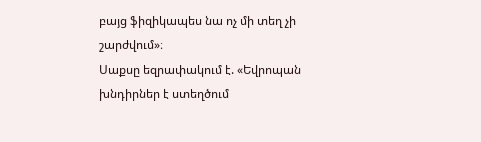բայց ֆիզիկապես նա ոչ մի տեղ չի շարժվում»։
Սաքսը եզրափակում է. «Եվրոպան խնդիրներ է ստեղծում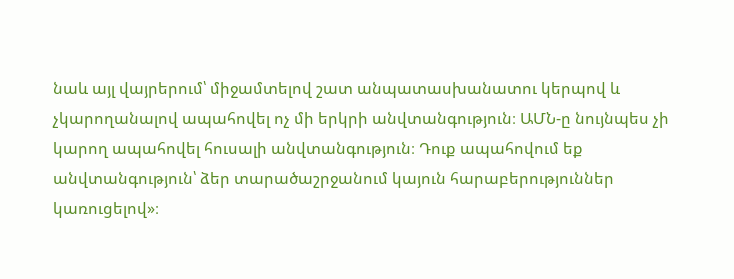նաև այլ վայրերում՝ միջամտելով շատ անպատասխանատու կերպով և չկարողանալով ապահովել ոչ մի երկրի անվտանգություն։ ԱՄՆ-ը նույնպես չի կարող ապահովել հուսալի անվտանգություն։ Դուք ապահովում եք անվտանգություն՝ ձեր տարածաշրջանում կայուն հարաբերություններ կառուցելով»։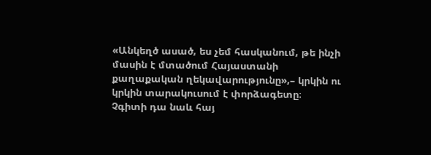«Անկեղծ ասած, ես չեմ հասկանում, թե ինչի մասին է մտածում Հայաստանի քաղաքական ղեկավարությունը»,– կրկին ու կրկին տարակուսում է փորձագետը։
Չգիտի դա նաև հայ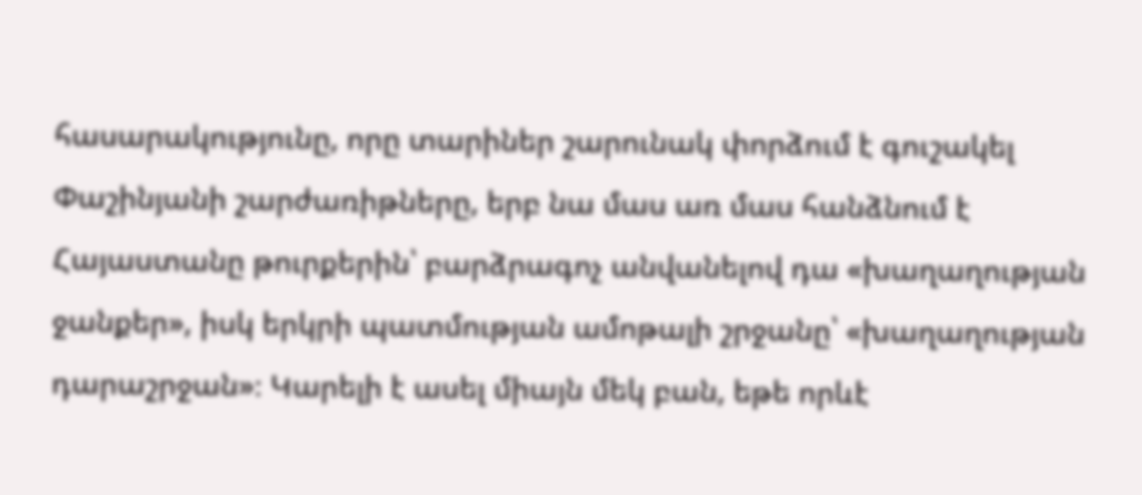հասարակությունը, որը տարիներ շարունակ փորձում է գուշակել Փաշինյանի շարժառիթները, երբ նա մաս առ մաս հանձնում է Հայաստանը թուրքերին՝ բարձրագոչ անվանելով դա «խաղաղության ջանքեր», իսկ երկրի պատմության ամոթալի շրջանը՝ «խաղաղության դարաշրջան»։ Կարելի է ասել միայն մեկ բան, եթե որևէ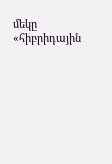մեկը «հիբրիդային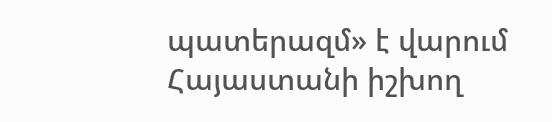պատերազմ» է վարում Հայաստանի իշխող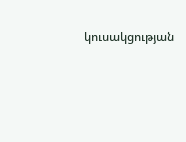կուսակցության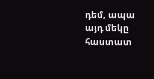դեմ, ապա այդ մեկը հաստատ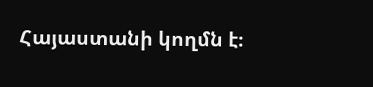Հայաստանի կողմն է։